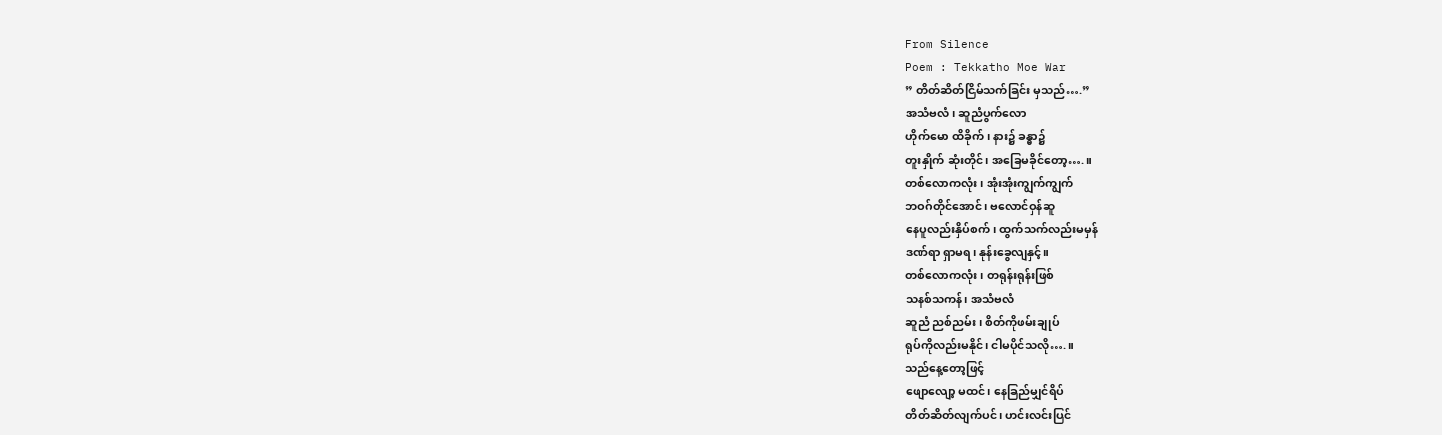From Silence
Poem : Tekkatho Moe War
” တိတ်ဆိတ်ငြိမ်သက်ခြင်း မှသည်….”
အသံဗလံ၊ ဆူညံပွက်လော
ဟိုက်မော ထိခိုက်၊ နား၌ ခန္ဓာ၌
တူးနှိုက် ဆုံးတိုင်၊ အခြေမခိုင်တော့….။
တစ်လောကလုံး၊ အုံးအုံးကျွက်ကျွက်
ဘဝဂ်တိုင်အောင်၊ ဗလောင်ဝှန်ဆူ
နေပူလည်းနှိပ်စက်၊ ထွက်သက်လည်းမမှန်
ဒဏ်ရာ ရှာမရ၊ နုန်းခွေလျနှင့်။
တစ်လောကလုံး၊ တရုန်းရုန်းဖြစ်
သနစ်သကန်၊ အသံဗလံ
ဆူညံ ညစ်ညမ်း၊ စိတ်ကိုဖမ်းချုပ်
ရုပ်ကိုလည်းမနိုင်၊ ငါမပိုင်သလို….။
သည်နေ့တော့ဖြင့်
ဖျောလျော့ မထင်၊ နေခြည်မျှင်ရိပ်
တိတ်ဆိတ်လျက်ပင်၊ ဟင်းလင်းပြင်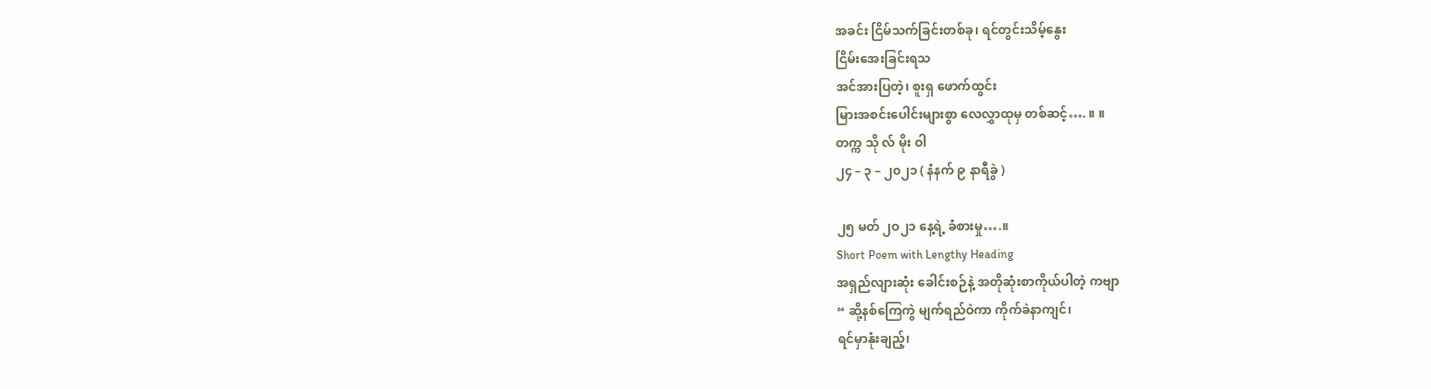အခင်း ငြိမ်သက်ခြင်းတစ်ခု၊ ရင်တွင်းသိမ့်နွေး
ငြိမ်းအေးခြင်းရသ
အင်အားပြတဲ့၊ စူးရှ ဖောက်ထွင်း
မြားအစင်းပေါင်းများစွာ လေလွှာထုမှ တစ်ဆင့်…. ။ ။
တက္က သို လ် မိုး ဝါ
၂၄ – ၃ – ၂၀၂၁ ( နံနက် ၉ နာရီခွဲ )

၂၅ မတ် ၂ဝ၂၁ နေ့ရဲ့ ခံစားမှု….။
Short Poem with Lengthy Heading
အရှည်လျားဆုံး ခေါင်းစဉ်နဲ့ အတိုဆုံးစာကိုယ်ပါတဲ့ ကဗျာ
“ ဆို့နစ်ကြေကွဲ မျက်ရည်ဝဲကာ ကိုက်ခဲနာကျင်၊
ရင်မှာနုံးချည့်၊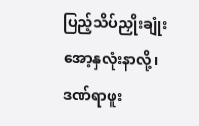ပြည့်သိပ်ညှိုးချုံး
အော့နှလုံးနာလို့၊
ဒဏ်ရာဖူး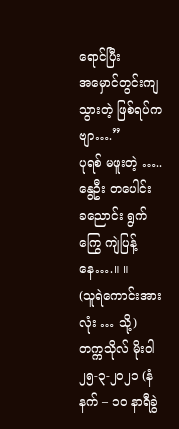ရောင်ပြီး
အမှောင်တွင်းကျသွားတဲ့ ဖြစ်ရပ်ကဗျာ….”
ပုရစ် မဖူးတဲ့ …..
နွေဦး တပေါင်း
ခညောင်း ရွက်ကြွေ ကျဲပြန့်နေ….။ ။
(သူရဲကောင်းအားလုံး … သို့)
တက္ကသိုလ် မိုးဝါ
၂၅-၃-၂ဝ၂၁ (နံနက် – ၁ဝ နာရီခွဲ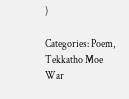)

Categories: Poem, Tekkatho Moe War